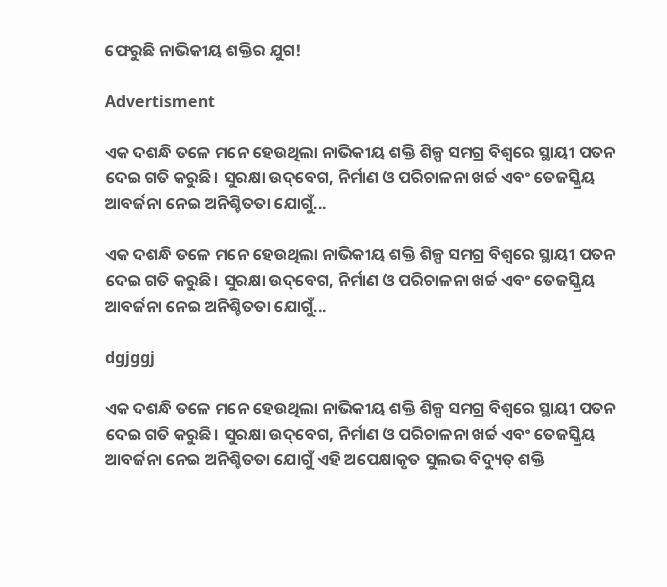ଫେରୁଛି ନାଭିକୀୟ ଶକ୍ତିର ଯୁଗ!

Advertisment

ଏକ ଦଶନ୍ଧି ତଳେ ମନେ ହେଉଥିଲା ନାଭିକୀୟ ଶକ୍ତି ଶିଳ୍ପ ସମଗ୍ର ବିଶ୍ବରେ ସ୍ଥାୟୀ ପତନ ଦେଇ ଗତି କରୁଛି। ସୁରକ୍ଷା ଉଦ୍‌ବେଗ, ନିର୍ମାଣ ଓ ପରିଚାଳନା ଖର୍ଚ୍ଚ ଏବଂ ତେଜସ୍କ୍ରିୟ ଆବର୍ଜନା ନେଇ ଅନିଶ୍ଚିତତା ଯୋଗୁଁ...

ଏକ ଦଶନ୍ଧି ତଳେ ମନେ ହେଉଥିଲା ନାଭିକୀୟ ଶକ୍ତି ଶିଳ୍ପ ସମଗ୍ର ବିଶ୍ବରେ ସ୍ଥାୟୀ ପତନ ଦେଇ ଗତି କରୁଛି। ସୁରକ୍ଷା ଉଦ୍‌ବେଗ, ନିର୍ମାଣ ଓ ପରିଚାଳନା ଖର୍ଚ୍ଚ ଏବଂ ତେଜସ୍କ୍ରିୟ ଆବର୍ଜନା ନେଇ ଅନିଶ୍ଚିତତା ଯୋଗୁଁ...

dgjggj

ଏକ ଦଶନ୍ଧି ତଳେ ମନେ ହେଉଥିଲା ନାଭିକୀୟ ଶକ୍ତି ଶିଳ୍ପ ସମଗ୍ର ବିଶ୍ବରେ ସ୍ଥାୟୀ ପତନ ଦେଇ ଗତି କରୁଛି। ସୁରକ୍ଷା ଉଦ୍‌ବେଗ, ନିର୍ମାଣ ଓ ପରିଚାଳନା ଖର୍ଚ୍ଚ ଏବଂ ତେଜସ୍କ୍ରିୟ ଆବର୍ଜନା ନେଇ ଅନିଶ୍ଚିତତା ଯୋଗୁଁ ଏହି ଅପେକ୍ଷାକୃତ ସୁଲଭ ବିଦ୍ୟୁତ୍‌ ଶକ୍ତି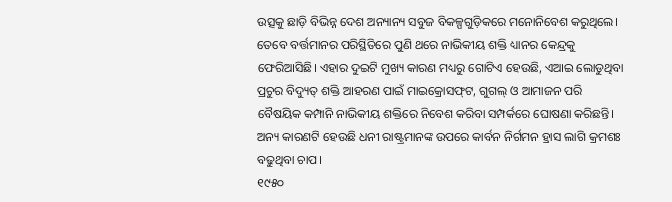ଉତ୍ସକୁ ଛାଡ଼ି ବିଭିନ୍ନ ଦେଶ ଅନ୍ୟାନ୍ୟ ସବୁଜ ବିକଳ୍ପଗୁଡ଼ିକରେ ମନୋନିବେଶ କରୁଥିଲେ। ତେବେ ବର୍ତ୍ତମାନର ପରିସ୍ଥିତିରେ ପୁଣି ଥରେ ନାଭିକୀୟ ଶକ୍ତି ଧ୍ୟାନର କେନ୍ଦ୍ରକୁ ଫେରିଆସିଛି। ଏହାର ଦୁଇଟି ମୁଖ୍ୟ କାରଣ ମଧ୍ୟରୁ ଗୋଟିଏ ହେଉଛି, ଏଆଇ ଲୋଡୁଥିବା ପ୍ରଚୁର ବିଦ୍ୟୁତ୍‌ ଶକ୍ତି ଆହରଣ ପାଇଁ ମାଇକ୍ରୋସଫ୍‌ଟ, ଗୁଗଲ୍‌ ଓ ଆମାଜନ ପରି ବୈଷୟିକ କମ୍ପାନି ନାଭିକୀୟ ଶକ୍ତିରେ ନିବେଶ କରିବା ସମ୍ପର୍କରେ ଘୋଷଣା କରିଛନ୍ତି। ଅନ୍ୟ କାରଣଟି ହେଉଛି ଧନୀ ରାଷ୍ଟ୍ରମାନଙ୍କ ଉପରେ କାର୍ବନ ନିର୍ଗମନ ହ୍ରାସ ଲାଗି କ୍ରମଶଃ ବଢୁଥିବା ଚାପ।
୧୯୫୦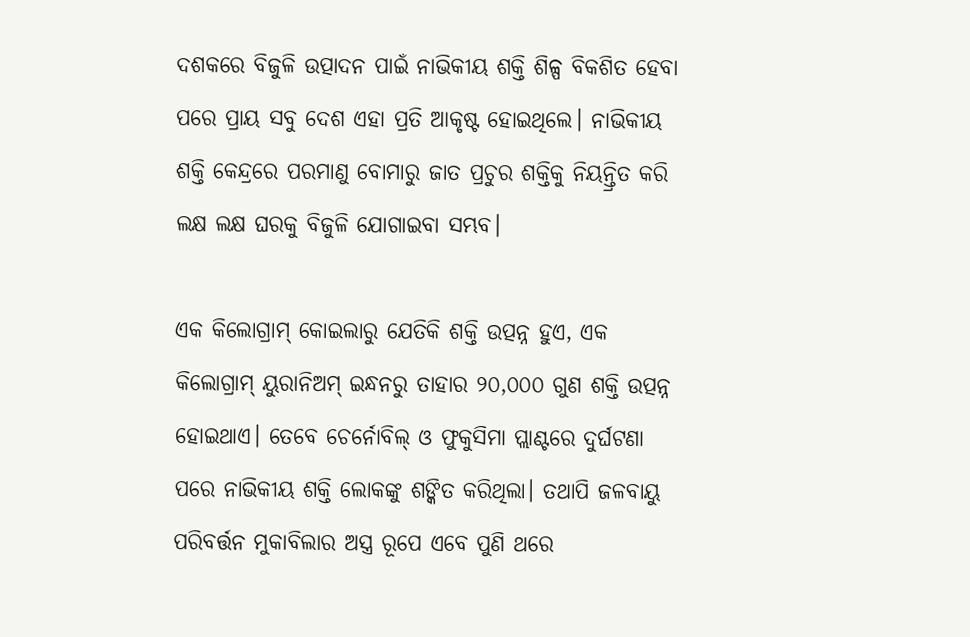ଦଶକରେ ବିଜୁଳି ଉତ୍ପାଦନ ପାଇଁ ନାଭିକୀୟ ଶକ୍ତି ଶିଳ୍ପ ବିକଶିତ ହେବା ପରେ ପ୍ରାୟ ସବୁ ଦେଶ ଏହା ପ୍ରତି ଆକୃଷ୍ଟ ହୋଇଥିଲେ। ନାଭିକୀୟ ଶକ୍ତି କେନ୍ଦ୍ରରେ ପରମାଣୁ ବୋମାରୁ ଜାତ ପ୍ରଚୁର ଶକ୍ତିକୁ ନିୟନ୍ତ୍ରିତ କରି ଲକ୍ଷ ଲକ୍ଷ ଘରକୁ ବିଜୁଳି ଯୋଗାଇବା ସମ୍ଭବ।

ଏକ କିଲୋଗ୍ରାମ୍‌ କୋଇଲାରୁ ଯେତିକି ଶକ୍ତି ଉତ୍ପନ୍ନ ହୁଏ, ଏକ କିଲୋଗ୍ରାମ୍‌ ୟୁରାନିଅମ୍ ଇନ୍ଧନରୁ ତାହାର ୨୦,୦୦୦ ଗୁଣ ଶକ୍ତି ଉତ୍ପନ୍ନ ହୋଇଥାଏ। ତେବେ ଚେର୍ନୋବିଲ୍‌ ଓ ଫୁକୁସିମା ପ୍ଲାଣ୍ଟରେ ଦୁର୍ଘଟଣା ପରେ ନାଭିକୀୟ ଶକ୍ତି ଲୋକଙ୍କୁ ଶଙ୍କିତ କରିଥିଲା। ତଥାପି ଜଳବାୟୁ ପରିବର୍ତ୍ତନ ମୁକାବିଲାର ଅସ୍ତ୍ର ରୂପେ ଏବେ ପୁଣି ଥରେ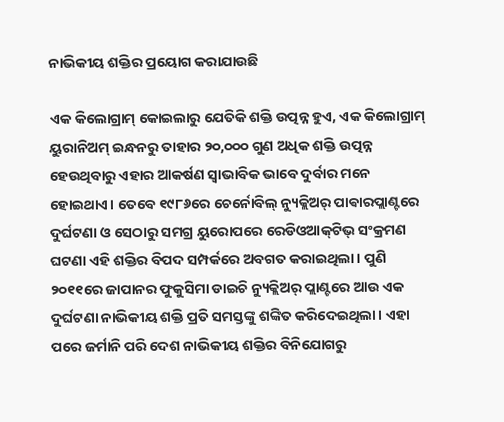ନାଭିକୀୟ ଶକ୍ତିର ପ୍ରୟୋଗ କରାଯାଉଛି

ଏକ କିଲୋଗ୍ରାମ୍‌ କୋଇଲାରୁ ଯେତିକି ଶକ୍ତି ଉତ୍ପନ୍ନ ହୁଏ, ଏକ କିଲୋଗ୍ରାମ୍‌ ୟୁରାନିଅମ୍ ଇନ୍ଧନରୁ ତାହାର ୨୦,୦୦୦ ଗୁଣ ଅଧିକ ଶକ୍ତି ଉତ୍ପନ୍ନ ହେଉଥିବାରୁ ଏହାର ଆକର୍ଷଣ ସ୍ବାଭାବିକ ଭାବେ ଦୁର୍ବାର ମନେ ହୋଇଥାଏ। ତେବେ ୧୯୮୬ରେ ଚେର୍ନୋବିଲ୍ ନ୍ୟୁକ୍ଲିଅର୍‌ ପାଵାରପ୍ଲାଣ୍ଟରେ ଦୁର୍ଘଟଣା ଓ ସେଠାରୁ ସମଗ୍ର ୟୁରୋପରେ ରେଡିଓଆକ୍‌ଟିଭ୍ ସଂକ୍ରମଣ ଘଟଣା ଏହି ଶକ୍ତିର ବିପଦ ସମ୍ପର୍କରେ ଅବଗତ କରାଇଥିଲା। ପୁଣି ୨୦୧୧ରେ ଜାପାନର ଫୁକୁସିମା ଡାଇଚି ନ୍ୟୁକ୍ଲିଅର୍‌ ପ୍ଲାଣ୍ଟରେ ଆଉ ଏକ ଦୁର୍ଘଟଣା ନାଭିକୀୟ ଶକ୍ତି ପ୍ରତି ସମସ୍ତଙ୍କୁ ଶଙ୍କିତ କରିଦେଇଥିଲା। ଏହା ପରେ ଜର୍ମାନି ପରି ଦେଶ ନାଭିକୀୟ ଶକ୍ତିର ବିନିଯୋଗରୁ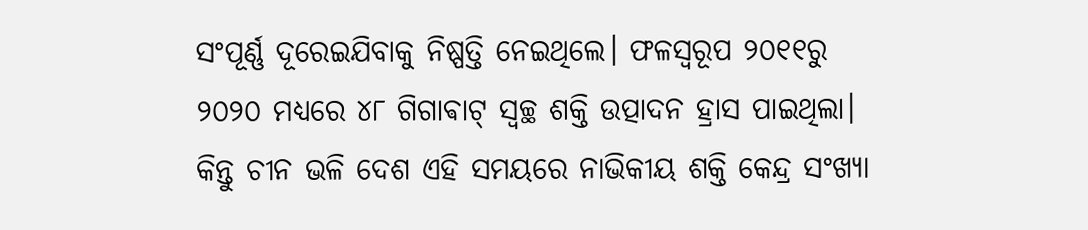ସଂପୂର୍ଣ୍ଣ ଦୂରେଇଯିବାକୁ ନିଷ୍ପତ୍ତି ନେଇଥିଲେ। ଫଳସ୍ବରୂପ ୨୦୧୧ରୁ ୨୦୨୦ ମଧ୍ୟରେ ୪୮ ଗିଗାଵାଟ୍‌ ସ୍ବଚ୍ଛ ଶକ୍ତି ଉତ୍ପାଦନ ହ୍ରାସ ପାଇଥିଲା। କିନ୍ତୁ ଚୀନ ଭଳି ଦେଶ ଏହି ସମୟରେ ନାଭିକୀୟ ଶକ୍ତି କେନ୍ଦ୍ର ସଂଖ୍ୟା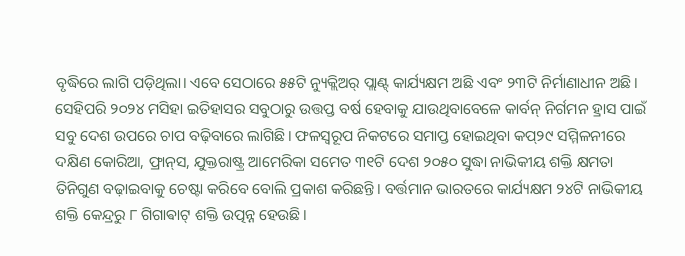ବୃଦ୍ଧିରେ ଲାଗି ପଡ଼ିଥିଲା। ଏବେ ସେଠାରେ ୫୫ଟି ନ୍ୟୁକ୍ଲିଅର୍‌ ପ୍ଲାଣ୍ଟ୍‌ କାର୍ଯ୍ୟକ୍ଷମ ଅଛି ଏବଂ ୨୩ଟି ନିର୍ମାଣାଧୀନ ଅଛି। ସେହିପରି ୨୦୨୪ ମସିହା ଇତିହାସର ସବୁଠାରୁ ଉତ୍ତପ୍ତ ବର୍ଷ ହେବାକୁ ଯାଉଥିବାବେଳେ କାର୍ବନ୍ ନିର୍ଗମନ ହ୍ରାସ ପାଇଁ ସବୁ ଦେଶ ଉପରେ ଚାପ ବଢ଼ିବାରେ ଲାଗିଛି। ଫଳସ୍ବରୂପ ନିକଟରେ ସମାପ୍ତ ହୋଇଥିବା କପ୍‌୨୯ ସମ୍ମିଳନୀରେ ଦକ୍ଷିଣ କୋରିଆ, ଫ୍ରାନ୍‌ସ, ଯୁକ୍ତରାଷ୍ଟ୍ର ଆମେରିକା ସମେତ ୩୧ଟି ଦେଶ ୨୦୫୦ ସୁଦ୍ଧା ନାଭିକୀୟ ଶକ୍ତି କ୍ଷମତା ତିନିଗୁଣ ବଢ଼ାଇବାକୁ ଚେଷ୍ଟା କରିବେ ବୋଲି ପ୍ରକାଶ କରିଛନ୍ତି। ବର୍ତ୍ତମାନ ଭାରତରେ କାର୍ଯ୍ୟକ୍ଷମ ୨୪ଟି ନାଭିକୀୟ ଶକ୍ତି କେନ୍ଦ୍ରରୁ ୮ ଗିଗାଵାଟ୍‌ ଶକ୍ତି ଉତ୍ପନ୍ନ ହେଉଛି।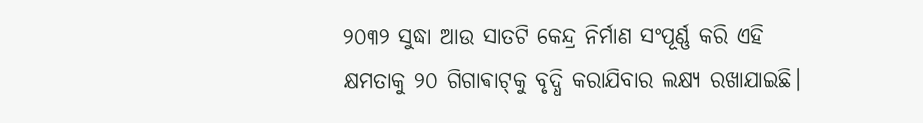୨୦୩୨ ସୁଦ୍ଧା ଆଉ ସାତଟି କେନ୍ଦ୍ର ନିର୍ମାଣ ସଂପୂର୍ଣ୍ଣ କରି ଏହି କ୍ଷମତାକୁ ୨୦ ଗିଗାଵାଟ୍‌କୁ ବୃଦ୍ଧି କରାଯିବାର ଲକ୍ଷ୍ୟ ରଖାଯାଇଛି।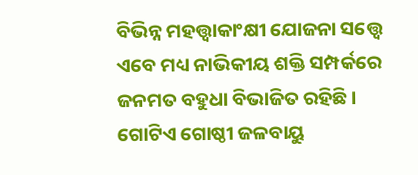ବିଭିନ୍ନ ମହତ୍ତ୍ବାକାଂକ୍ଷୀ ଯୋଜନା ସତ୍ତ୍ବେ ଏବେ ମଧ୍ୟ ନାଭିକୀୟ ଶକ୍ତି ସମ୍ପର୍କରେ ଜନମତ ବହୁଧା ବିଭାଜିତ ରହିଛି। ଗୋଟିଏ ଗୋଷ୍ଠୀ ଜଳବାୟୁ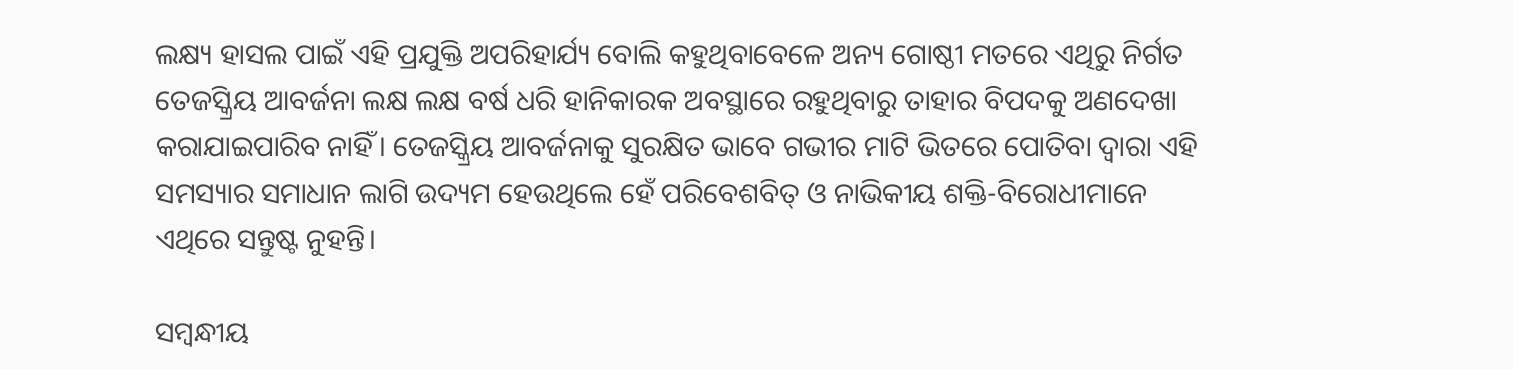ଲକ୍ଷ୍ୟ ହାସଲ ପାଇଁ ଏହି ପ୍ରଯୁକ୍ତି ଅପରିହାର୍ଯ୍ୟ ବୋଲି କହୁଥିବାବେଳେ ଅନ୍ୟ ଗୋଷ୍ଠୀ ମତରେ ଏଥିରୁ ନିର୍ଗତ ତେଜସ୍କ୍ରିୟ ଆବର୍ଜନା ଲକ୍ଷ ଲକ୍ଷ ବର୍ଷ ଧରି ହାନିକାରକ ଅବସ୍ଥାରେ ରହୁଥିବାରୁ ତାହାର ବିପଦକୁ ଅଣଦେଖା କରାଯାଇପାରିବ ନାହିଁ। ତେଜସ୍କ୍ରିୟ ଆବର୍ଜନାକୁ ସୁରକ୍ଷିତ ଭାବେ ଗଭୀର ମାଟି ଭିତରେ ପୋତିବା ଦ୍ବାରା ଏହି ସମସ୍ୟାର ସମାଧାନ ଲାଗି ଉଦ୍ୟମ ହେଉଥିଲେ ହେଁ ପରିବେଶବିତ୍‌ ଓ ନାଭିକୀୟ ଶକ୍ତି-ବିରୋଧୀମାନେ ଏଥିରେ ସନ୍ତୁଷ୍ଟ ନୁହନ୍ତି।

ସମ୍ବନ୍ଧୀୟ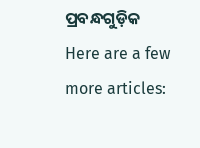ପ୍ରବନ୍ଧଗୁଡ଼ିକ
Here are a few more articles: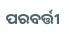ପରବର୍ତ୍ତୀ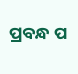ପ୍ରବନ୍ଧ ପ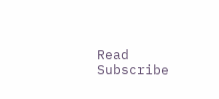Read
Subscribe